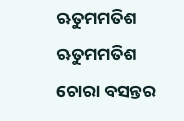ଋତୁମମତିଶ
ଋତୁମମତିଶ
ଚୋରା ବସନ୍ତର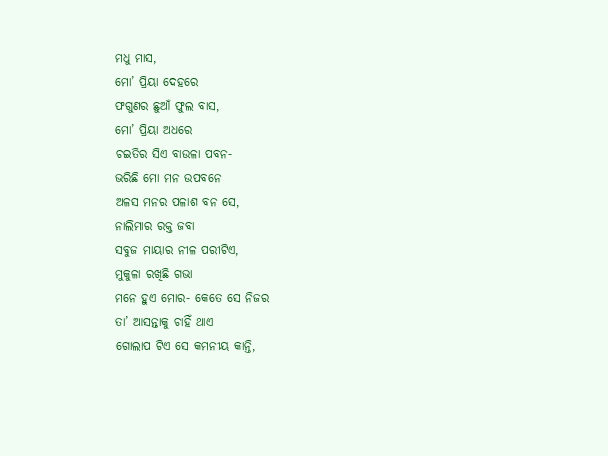ମଧୁ ମାସ,
ମୋ’ ପ୍ରିୟା ଦେହରେ
ଫଗୁଣର ଛୁଆଁ ଫୁଲ ବାସ,
ମୋ’ ପ୍ରିୟା ଅଧରେ
ଚଇତିର ସିଏ ବାଉଳା ପବନ-
ଭରିଛି ମୋ ମନ ଉପବନେ
ଅଳସ ମନର ପଳାଶ ବନ ସେ,
ନାଲିମାର ରକ୍ତ ଜବା
ସବୁଜ ମାୟାର ନୀଳ ପରୀଟିଏ,
ମୁକୁଳା ରଖିଛି ଗଭା
ମନେ ହୁଏ ମୋର- କେତେ ସେ ନିଜର
ତା’ ଆସନ୍ତାକୁ ଚାହିଁ ଥାଏ
ଗୋଲାପ ଟିଏ ସେ କମନୀୟ କାନ୍ତି,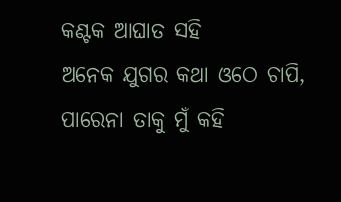କଣ୍ଟକ ଆଘାତ ସହି
ଅନେକ ଯୁଗର କଥା ଓଠେ ଚାପି,
ପାରେନା ତାକୁ ମୁଁ କହି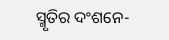ସ୍ମୃତିର ଦଂଶନେ-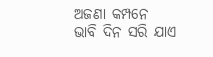ଅଜଣା କମ୍ପନେ
ଭାବି ଦିନ ସରି ଯାଏ